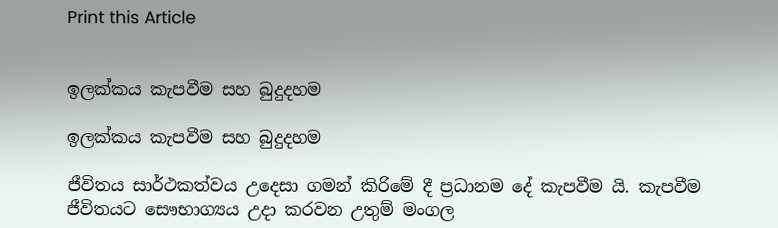Print this Article


ඉලක්කය කැපවීම සහ බුදුදහම

ඉලක්කය කැපවීම සහ බුදුදහම

ජීවිතය සාර්ථකත්වය උදෙසා ගමන් කිරිමේ දී ප්‍රධානම දේ කැපවීම යි. කැපවීම ජීවිතයට සෞභාග්‍යය උදා කරවන උතුම් මංගල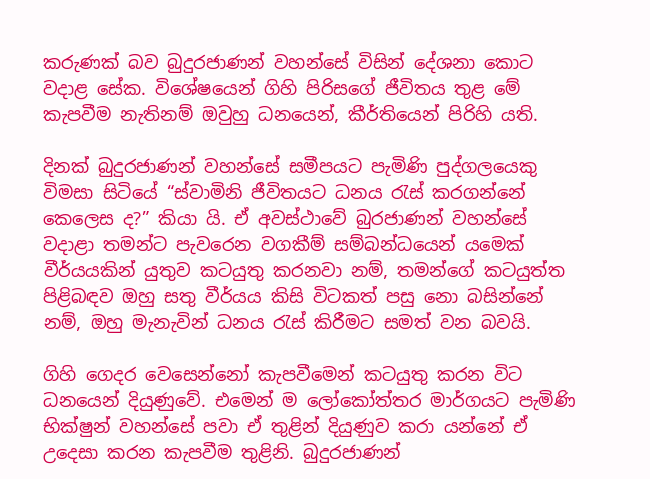කරුණක් බව බුදුරජාණන් වහන්සේ විසින් දේශනා කොට වදාළ සේක. විශේෂයෙන් ගිහි පිරිසගේ ජීවිතය තුළ මේ කැපවීම නැතිනම් ඔවුහු ධනයෙන්, කීර්තියෙන් පිරිහි යති.

දිනක් බුදුරජාණන් වහන්සේ සමීපයට පැමිණි පුද්ගලයෙකු විමසා සිටියේ “ස්වාමිනි ජීවිතයට ධනය රැස් කරගන්නේ කෙලෙස ද?” කියා යි. ඒ අවස්ථාවේ බුරජාණන් වහන්සේ වදාළා තමන්ට පැවරෙන වගකීම් සම්බන්ධයෙන් යමෙක් වීර්යයකින් යුතුව කටයුතු කරනවා නම්, තමන්ගේ කටයුත්ත පිළිබඳව ඔහු සතු වීර්යය කිසි විටකත් පසු නො බසින්නේ නම්, ඔහු මැනැවින් ධනය රැස් කිරීමට සමත් වන බවයි.

ගිහි ගෙදර වෙසෙන්නෝ කැපවීමෙන් කටයුතු කරන විට ධනයෙන් දියුණුවේ. එමෙන් ම ලෝකෝත්තර මාර්ගයට පැමිණි භික්ෂුන් වහන්සේ පවා ඒ තුළින් දියුණුව කරා යන්නේ ඒ උදෙසා කරන කැපවීම තුළිනි. බුදුරජාණන්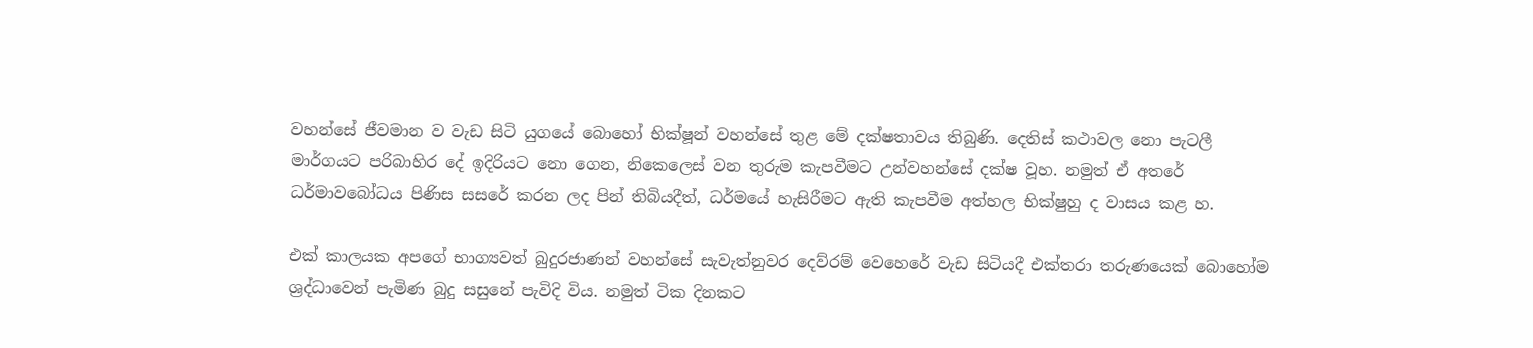වහන්සේ ජීවමාන ව වැඩ සිටි යුගයේ බොහෝ භික්ෂූන් වහන්සේ තුළ මේ දක්ෂතාවය තිබුණි. දෙතිස් කථාවල නො පැටලී මාර්ගයට පරිබාහිර දේ ඉදිරියට නො ගෙන, නිකෙලෙස් වන තුරුම කැපවීමට උන්වහන්සේ දක්ෂ වූහ. නමුත් ඒ අතරේ ධර්මාවබෝධය පිණිස සසරේ කරන ලද පින් තිබියදීත්, ධර්මයේ හැසිරීමට ඇති කැපවීම අත්හල භික්ෂුහු ද වාසය කළ හ.

එක් කාලයක අපගේ භාග්‍යවත් බුදුරජාණන් වහන්සේ සැවැත්නුවර දෙව්රම් වෙහෙරේ වැඩ සිටියදී එක්තරා තරුණයෙක් බොහෝම ශ්‍රද්ධාවෙන් පැමිණ බුදු සසුනේ පැවිදි විය. නමුත් ටික දිනකට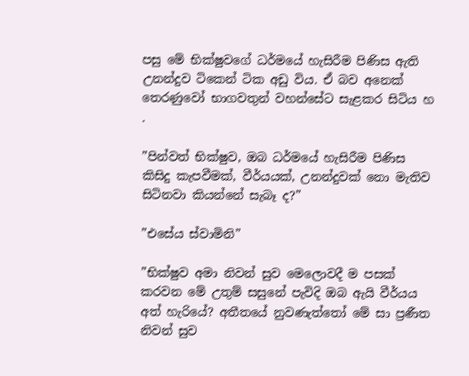පසු මේ භික්ෂුවගේ ධර්මයේ හැසිරීම පිණිස ඇති උනන්දුව ටිකෙන් ටික අඩු විය. ඒ බව අනෙක් තෙරණුවෝ භාගවතුන් වහන්සේට සැළකර සිටිය හ .

”පින්වත් භික්ෂුව, ඔබ ධර්මයේ හැසිරීම පිණිස කිසිදු කැපවීමක්, වීර්යයක්, උනන්දුවක් නො මැතිව සිටිනවා කියන්නේ සැබෑ ද?”

”එසේය ස්වාමිනි”

”භික්ෂුව අමා නිවන් සුව මෙලොවදී ම පසක් කරවන මේ උතුම් සසුනේ පැවිදි ඔබ ඇයි වීර්යය අත් හැරියේ? අතීතයේ නුවණැත්තෝ මේ සා ප්‍රණීත නිවන් සුව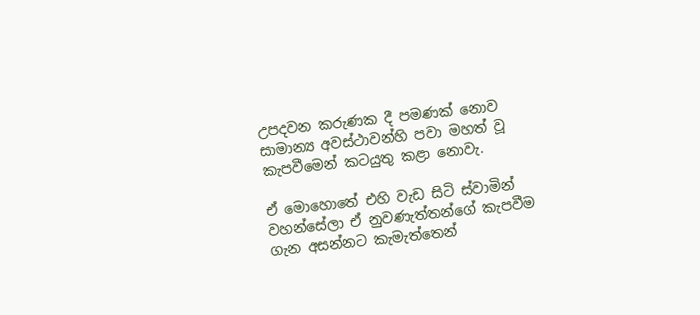උපදවන කරුණක දී පමණක් නොව සාමාන්‍ය අවස්ථාවන්හි පවා මහත් වූ කැපවීමෙන් කටයුතු කළා නොවැ.

ඒ මොහොතේ එහි වැඩ සිටි ස්වාමින් වහන්සේලා ඒ නුවණැත්තන්ගේ කැපවීම ගැන අසන්නට කැමැත්තෙන්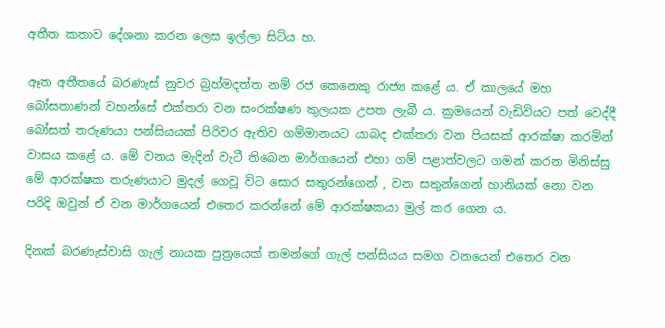අතීත කතාව දේශනා කරන ලෙස ඉල්ලා සිටිය හ.

ඈත අතීතයේ බරණැස් නුවර බ්‍රහ්මදත්ත නම් රජ කෙනෙකු රාජ්‍ය කළේ ය. ඒ කාලයේ මහ බෝසතාණන් වහන්සේ එක්තරා වන සංරක්ෂණ කුලයක උපත ලැබී ය. ක්‍රමයෙන් වැඩිවියට පත් වෙද්දී බෝසත් තරුණයා පන්සියයක් පිරිවර ඇතිව ගම්මානයට යාබද එක්තරා වන පියසක් ආරක්ෂා කරමින් වාසය කළේ ය. මේ වනය මැදින් වැටී තිබෙන මාර්ගයෙන් එහා ගම් පළාත්වලට ගමන් කරන මිනිස්සු මේ ආරක්ෂක තරුණයාට මුදල් ගෙවූ විට සොර සතුරන්ගෙන් , වන සතුන්ගෙන් හානියක් නො වන පරිදි ඔවුන් ඒ වන මාර්ගයෙන් එතෙර කරන්නේ මේ ආරක්ෂකයා මුල් කර ගෙන ය.

දිනක් බරණැස්වාසි ගැල් නායක පුත්‍රයෙක් තමන්ගේ ගැල් පන්සියය සමග වනයෙන් එතෙර වන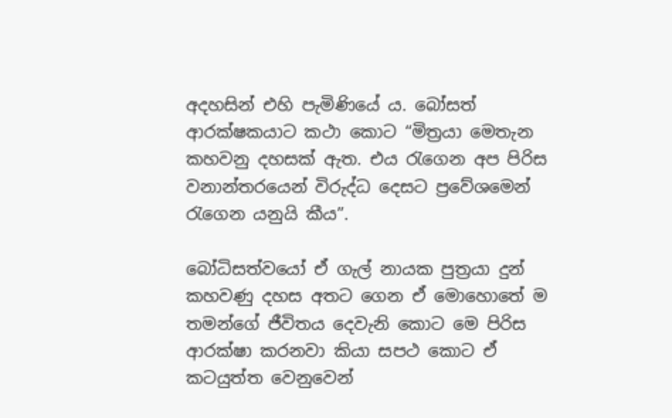අදහසින් එහි පැමිණියේ ය. බෝසත් ආරක්ෂකයාට කථා කොට “මිත්‍රයා මෙතැන කහවනු දහසක් ඇත. එය රැගෙන අප පිරිස වනාන්තරයෙන් විරුද්ධ දෙසට ප්‍රවේශමෙන් රැගෙන යනුයි කීය”.

බෝධිසත්වයෝ ඒ ගැල් නායක පුත්‍රයා දුන් කහවණු දහස අතට ගෙන ඒ මොහොතේ ම තමන්ගේ ජීවිතය දෙවැනි කොට මෙ පිරිස ආරක්ෂා කරනවා කියා සපථ කොට ඒ කටයුත්ත වෙනුවෙන්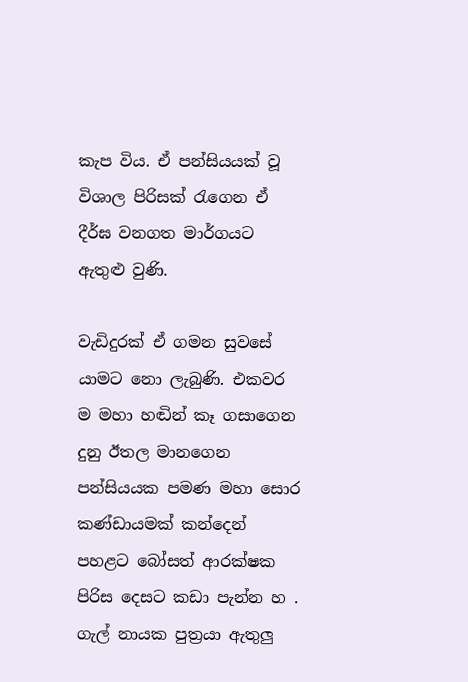කැප විය. ඒ පන්සියයක් වූ විශාල පිරිසක් රැගෙන ඒ දීර්ඝ වනගත මාර්ගයට ඇතුළු වුණි.

වැඩිදුරක් ඒ ගමන සුවසේ යාමට නො ලැබුණි. එකවර ම මහා හඬින් කෑ ගසාගෙන දුනු ඊතල මානගෙන පන්සියයක පමණ මහා සොර කණ්ඩායමක් කන්දෙන් පහළට බෝසත් ආරක්ෂක පිරිස දෙසට කඩා පැන්න හ . ගැල් නායක පුත්‍රයා ඇතුලු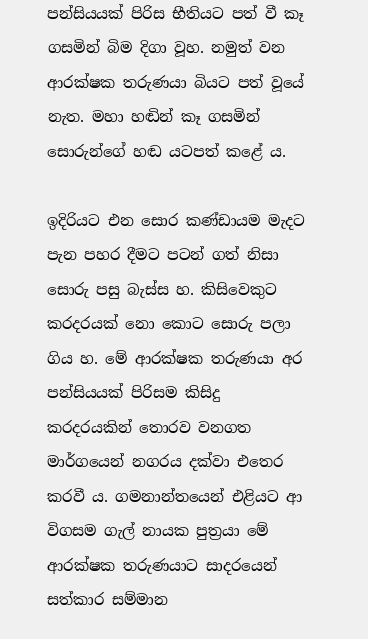පන්සියයක් පිරිස භීතියට පත් වී කෑ ගසමින් බිම දිගා වූහ. නමුත් වන ආරක්ෂක තරුණයා බියට පත් වූයේ නැත. මහා හඬින් කෑ ගසමින් සොරුන්ගේ හඬ යටපත් කළේ ය.

ඉදිරියට එන සොර කණ්ඩායම මැදට පැන පහර දීමට පටන් ගත් නිසා සොරු පසු බැස්ස හ. කිසිවෙකුට කරදරයක් නො කොට සොරු පලා ගිය හ. මේ ආරක්ෂක තරුණයා අර පන්සියයක් පිරිසම කිසිදු කරදරයකින් තොරව වනගත මාර්ගයෙන් නගරය දක්වා එතෙර කරවී ය. ගමනාන්තයෙන් එළියට ආ විගසම ගැල් නායක පුත්‍රයා මේ ආරක්ෂක තරුණයාට සාදරයෙන් සත්කාර සම්මාන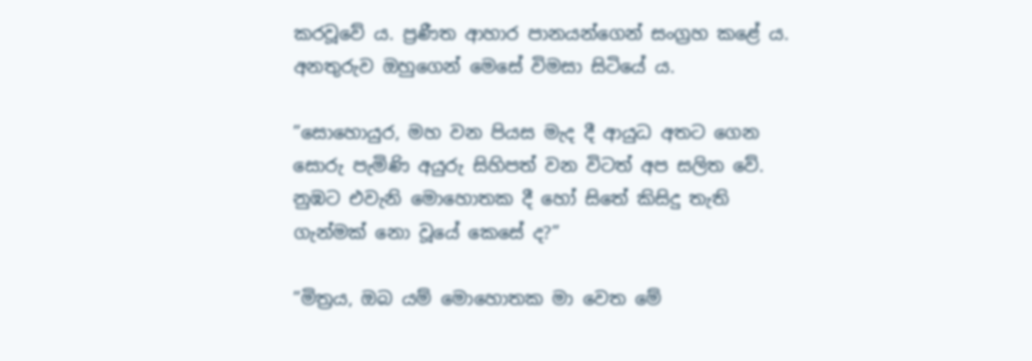කරවූවේ ය. ප්‍රණීත ආහාර පානයන්ගෙන් සංග්‍රහ කළේ ය. අනතුරුව ඔහුගෙන් මෙසේ විමසා සිටියේ ය.

”සොහොයුර, මහ වන පියස මැද දී ආයුධ අතට ගෙන සොරු පැමිණි අයුරු සිහිපත් වන විටත් අප සලිත වේ. නුඹට එවැනි මොහොතක දී හෝ සිතේ කිසිදු තැති ගැන්මක් නො වූයේ කෙසේ ද?”

”මිත්‍රය, ඔබ යම් මොහොතක මා වෙත මේ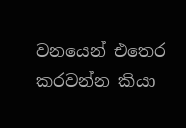වනයෙන් එතෙර කරවන්න කියා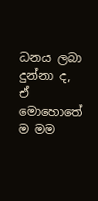ධනය ලබා දුන්නා ද, ඒ මොහොතේ ම මම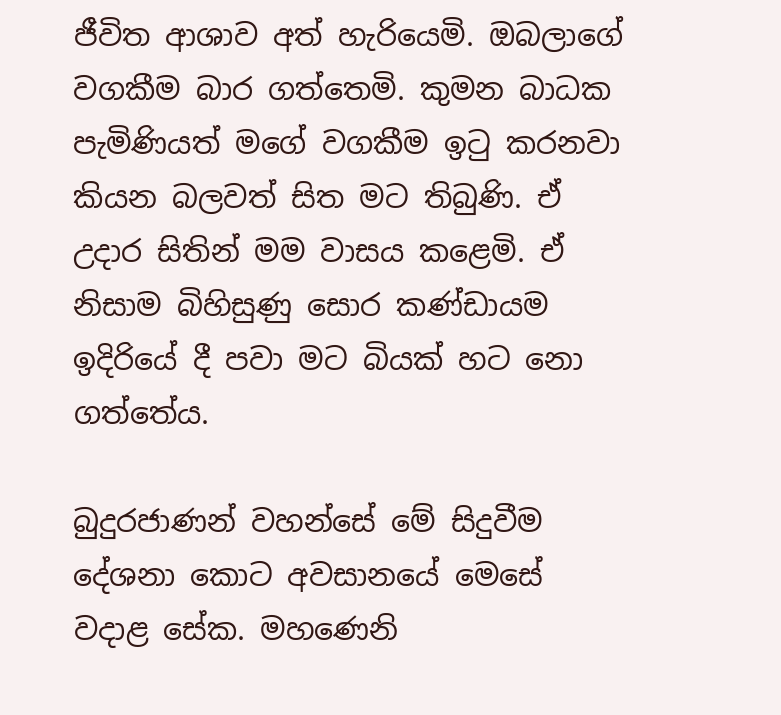ජීවිත ආශාව අත් හැරියෙමි. ඔබලාගේ වගකීම බාර ගත්තෙමි. කුමන බාධක පැමිණියත් මගේ වගකීම ඉටු කරනවා කියන බලවත් සිත මට තිබුණි. ඒ උදාර සිතින් මම වාසය කළෙමි. ඒ නිසාම බිහිසුණු සොර කණ්ඩායම ඉදිරියේ දී පවා මට බියක් හට නො ගත්තේය.

බුදුරජාණන් වහන්සේ මේ සිදුවීම දේශනා කොට අවසානයේ මෙසේ වදාළ සේක. මහණෙනි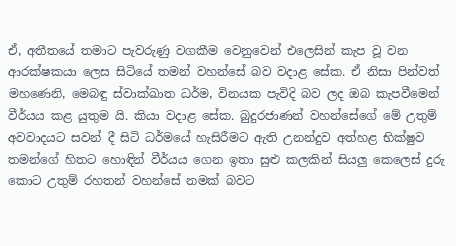ඒ, අතීතයේ තමාට පැවරුණු වගකීම වෙනුවෙන් එලෙසින් කැප වූ වන ආරක්ෂකයා ලෙස සිටියේ තමන් වහන්සේ බව වදාළ සේක. ඒ නිසා පින්වත් මහණෙනි, මෙබඳු ස්වාක්ඛාත ධර්ම, විනයක පැවිදි බව ලද ඔබ කැපවීමෙන් වීර්යය කළ යුතුම යි. කියා වදාළ සේක. බුදුරජාණන් වහන්සේගේ මේ උතුම් අවවාදයට සවන් දී සිටි ධර්මයේ හැසිරීමට ඇති උනන්දුව අත්හළ භික්ෂුව තමන්ගේ හිතට හොඳින් වීර්යය ගෙන ඉතා සුළු කලකින් සියලු කෙලෙස් දුරු කොට උතුම් රහතන් වහන්සේ නමක් බවට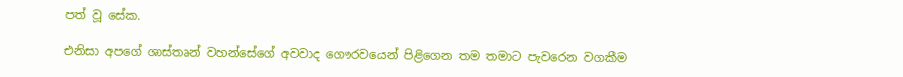පත් වූ සේක.

එනිසා අපගේ ශාස්තෘන් වහන්සේගේ අවවාද ගෞරවයෙන් පිළිගෙන තම තමාට පැවරෙන වගකීම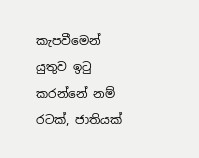කැපවීමෙන් යුතුව ඉටු කරන්නේ නම් රටක්, ජාතියක්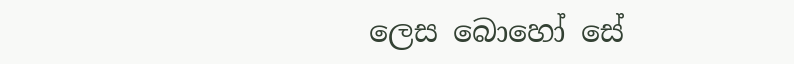ලෙස බොහෝ සේ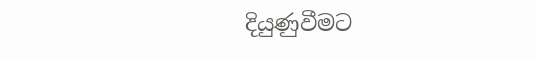දියුණුවීමට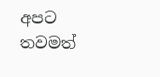අපට තවමත්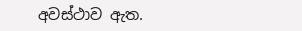අවස්ථාව ඇත.